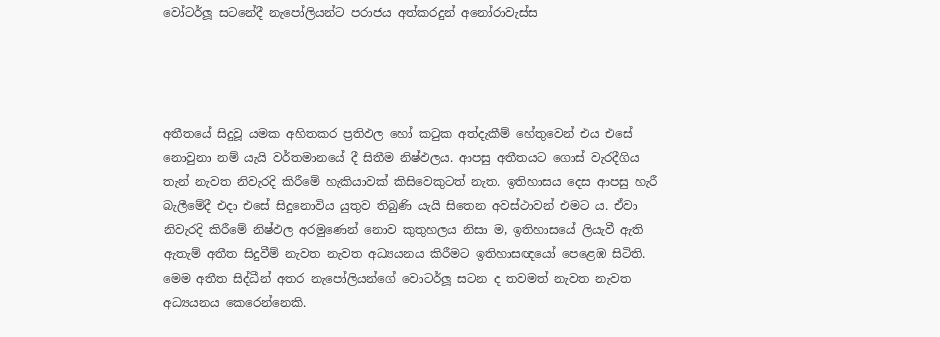වෝටර්ලූ සටනේදී නැපෝලියන්ට පරාජය අත්කරදුන් අනෝරාවැස්ස




අතීතයේ සිදුවූ යමක අහිතකර ප්‍රතිඵල හෝ කටුක අත්දැකීම් හේතුවෙන් එය එසේ නොවුනා නම් යැයි වර්තමානයේ දී සිතීම නිෂ්ඵලය. ආපසු අතීතයට ගොස් වැරදීගිය තැන් නැවත නිවැරදි කිරීමේ හැකියාවක් කිසිවෙකුටත් නැත. ඉතිහාසය දෙස ආපසු හැරී බැලීමේදී එදා එසේ සිදුනොවිය යුතුව තිබුණි යැයි සිතෙන අවස්ථාවන් එමට ය. ඒවා නිවැරදි කිරීමේ නිෂ්ඵල අරමුණෙන් නොව කුතුහලය නිසා ම, ඉතිහාසයේ ලියැවී ඇති ඇතැම් අතීත සිදුවීම් නැවත නැවත අධ්‍යයනය කිරීමට ඉතිහාසඥයෝ පෙළෙඹ සිටිති. මෙම අතීත සිද්ධීන් අතර නැපෝලියන්ගේ වොටර්ලූ සටන ද තවමත් නැවත නැවත අධ්‍යයනය කෙරෙන්නෙකි.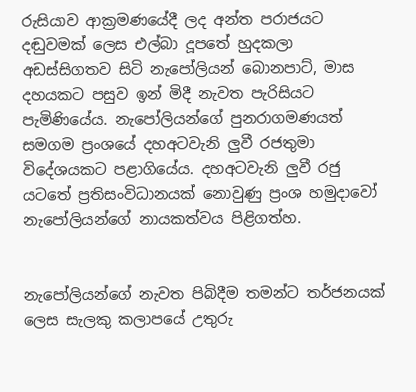රුසියාව ආක්‍රමණයේදී ලද අන්ත පරාජයට දඬුවමක් ලෙස එල්බා දූපතේ හුදකලා අඩස්සිගතව සිටි නැපෝලියන් බොනපාට්, මාස දහයකට පසුව ඉන් මිදී නැවත පැරිසියට පැමිණියේය. නැපෝලියන්ගේ පුනරාගමණයත් සමගම ප්‍රංශයේ දහඅටවැනි ලුවී රජතුමා විදේශයකට පළාගියේය. දහඅටවැනි ලුවී රජු යටතේ ප්‍රතිසංවිධානයක් නොවුණු ප්‍රංශ හමුදාවෝ නැපෝලියන්ගේ නායකත්වය පිළිගත්හ.


නැපෝලියන්ගේ නැවත පිබිදීම තමන්ට තර්ජනයක් ලෙස සැලකු කලාපයේ උතුරු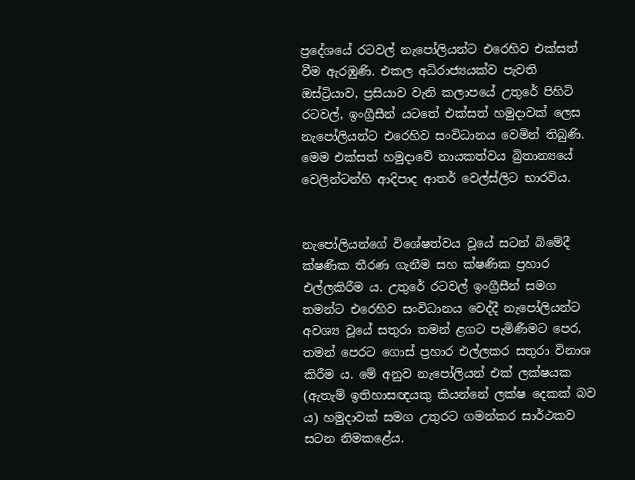ප්‍රදේශයේ රටවල් නැපෝලියන්ට එරෙහිව එක්සත් වීම ඇරඹුණි. එකල අධිරාජ්‍යයක්ව පැවති ඔස්ට්‍රියාව, ප්‍රසියාව වැනි කලාපයේ උතුරේ පිහිටි රටවල්, ඉංග්‍රීසීන් යටතේ එක්සත් හමුදාවක් ලෙස නැපෝලියන්ට එරෙහිව සංවිධානය වෙමින් තිබුණි. මෙම එක්සත් හමුදාවේ නායකත්වය බ්‍රිතාන්‍යයේ වෙලින්ටන්හි ආදිපාද ආතර් වෙල්ස්ලිට භාරවිය.


නැපෝලියන්ගේ විශේෂත්වය වූයේ සටන් බිමේදී ක්ෂණික තීරණ ගැනීම සහ ක්ෂණික ප්‍රහාර එල්ලකිරීම ය. උතුරේ රටවල් ඉංග්‍රීසීන් සමග තමන්ට එරෙහිව සංවිධානය වෙද්දී නැපෝලියන්ට අවශ්‍ය වූයේ සතුරා තමන් ළගට පැමිණීමට පෙර, තමන් පෙරට ගොස් ප්‍රහාර එල්ලකර සතුරා විනාශ කිරීම ය. මේ අනුව නැපෝලියන් එක් ලක්ෂයක (ඇතැම් ඉතිහාසඥයකු කියන්නේ ලක්ෂ දෙකක් බව ය) හමුදාවක් සමග උතුරට ගමන්කර සාර්ථකව සටන නිමකළේය.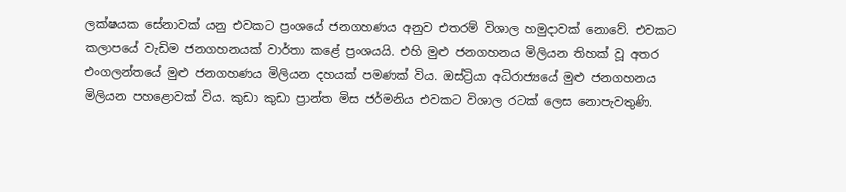ලක්ෂයක සේනාවක් යනු එවකට ප්‍රංශයේ ජනගහණය අනුව එතරම් විශාල හමුදාවක් නොවේ. එවකට කලාපයේ වැඩිම ජනගහනයක් වාර්තා කළේ ප්‍රංශයයි. එහි මුළු ජනගහනය මිලියන තිහක් වූ අතර එංගලන්තයේ මුළු ජනගහණය මිලියන දහයක් පමණක් විය. ඔස්ට්‍රියා අධිරාජ්‍යයේ මුළු ජනගහනය මිලියන පහළොවක් විය. කුඩා කුඩා ප්‍රාන්ත මිස ජර්මනිය එවකට විශාල රටක් ලෙස නොපැවතුණි.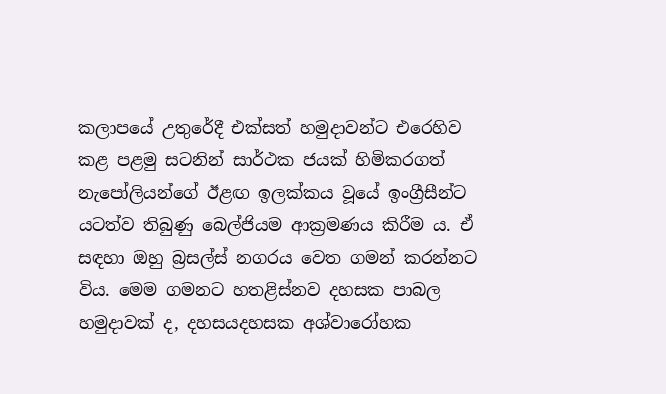කලාපයේ උතුරේදී එක්සත් හමුදාවන්ට එරෙහිව කළ පළමු සටනින් සාර්ථක ජයක් හිමිකරගත් නැපෝලියන්ගේ ඊළඟ ඉලක්කය වූයේ ඉංග්‍රීසීන්ට යටත්ව තිබුණු බෙල්ජියම ආක්‍රමණය කිරීම ය. ඒ සඳහා ඔහු බ්‍රසල්ස් නගරය වෙත ගමන් කරන්නට විය. මෙම ගමනට හතළිස්නව දහසක පාබල හමුදාවක් ද, දහසයදහසක අශ්වාරෝහක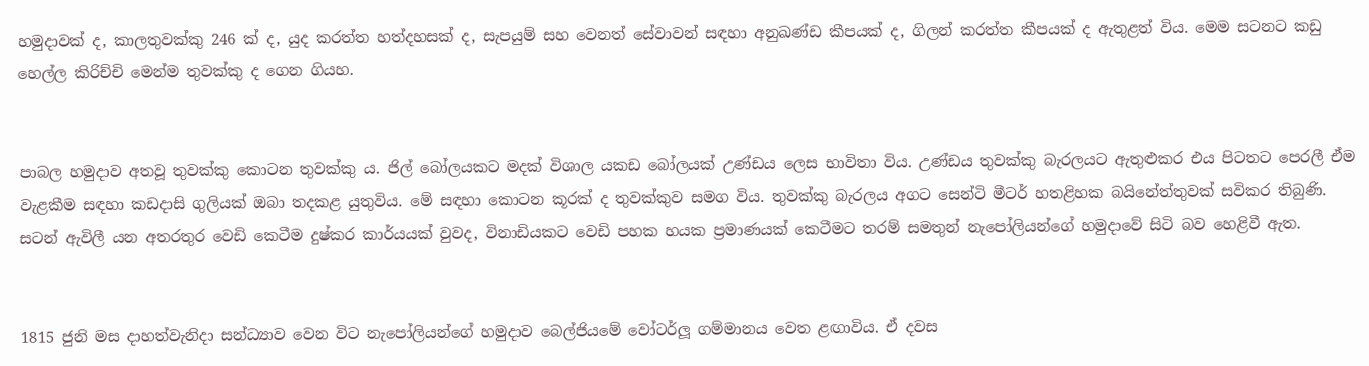හමුදාවක් ද, කාලතුවක්කු 246 ක් ද, යුද කරත්ත හත්දහසක් ද, සැපයුම් සහ වෙනත් සේවාවන් සඳහා අනුඛණ්ඩ කීපයක් ද, ගිලන් කරත්ත කීපයක් ද ඇතුළත් විය. මෙම සටනට කඩු හෙල්ල කිරිච්චි මෙන්ම තුවක්කු ද ගෙන ගියහ.


පාබල හමුදාව අතවූ තුවක්කු කොටන තුවක්කු ය. ජිල් බෝලයකට මදක් විශාල යකඩ බෝලයක් උණ්ඩය ලෙස භාවිතා විය. උණ්ඩය තුවක්කු බැරලයට ඇතුළුකර එය පිටතට පෙරලී ඒම වැළකීම සඳහා කඩදාසි ගුලියක් ඔබා තදකළ යුතුවිය. මේ සඳහා කොටන කූරක් ද තුවක්කුව සමග විය. තුවක්කු බැරලය අගට සෙන්ටි මීටර් හතළිහක බයිනේත්තුවක් සවිකර තිබුණි. සටන් ඇවිලී යන අතරතුර වෙඩි කෙටීම දුෂ්කර කාර්යයක් වුවද, විනාඩියකට වෙඩි පහක හයක ප්‍රමාණයක් කෙටීමට තරම් සමතුන් නැපෝලියන්ගේ හමුදාවේ සිටි බව හෙළිවී ඇත.


1815 ජුනි මස දාහත්වැනිදා සන්ධ්‍යාව වෙන විට නැපෝලියන්ගේ හමුදාව බෙල්ජියමේ වෝටර්ලූ ගම්මානය වෙත ළඟාවිය. ඒ දවස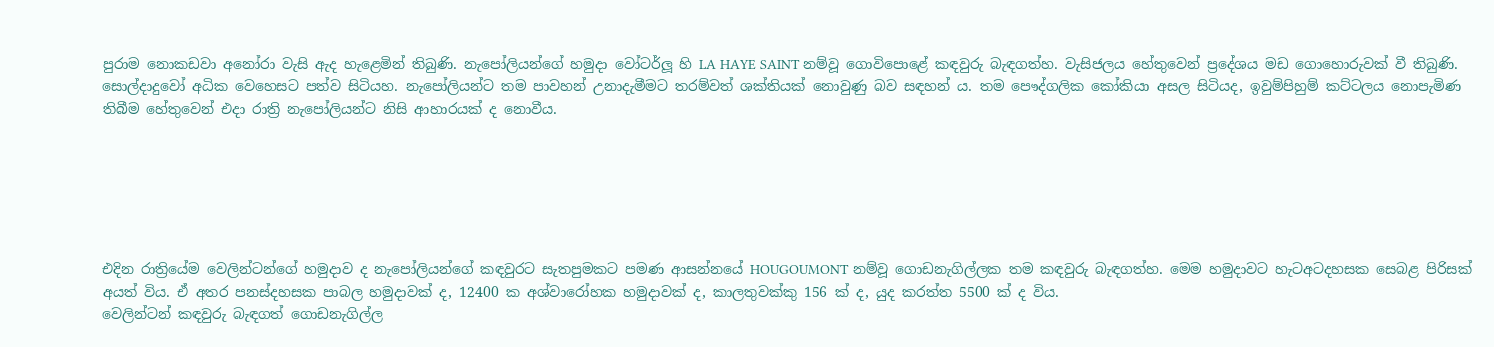පුරාම නොකඩවා අනෝරා වැසි ඇද හැළෙමින් තිබුණි. නැපෝලියන්ගේ හමුදා වෝටර්ලූ හි LA HAYE SAINT නම්වූ ගොවිපොළේ කඳවුරු බැඳගත්හ. වැසිජලය හේතුවෙන් ප්‍රදේශය මඩ ගොහොරුවක් වී තිබුණි. සොල්දාදුවෝ අධික වෙහෙසට පත්ව සිටියහ. නැපෝලියන්ට තම පාවහන් උනාදැමීමට තරම්වත් ශක්තියක් නොවුණු බව සඳහන් ය. තම පෞද්ගලික කෝකියා අසල සිටියද, ඉවුම්පිහුම් කට්ටලය නොපැමිණ තිබීම හේතුවෙන් එදා රාත්‍රි නැපෝලියන්ට නිසි ආහාරයක් ද නොවීය.






එදින රාත්‍රියේම වෙලින්ටන්ගේ හමුදාව ද නැපෝලියන්ගේ කඳවුරට සැතපුමකට පමණ ආසන්නයේ HOUGOUMONT නම්වූ ගොඩනැගිල්ලක තම කඳවුරු බැඳගත්හ. මෙම හමුදාවට හැටඅටදහසක සෙබළ පිරිසක් අයත් විය. ඒ අතර පනස්දහසක පාබල හමුදාවක් ද, 12400 ක අශ්වාරෝහක හමුදාවක් ද, කාලතුවක්කු 156 ක් ද, යුද කරත්ත 5500 ක් ද විය.
වෙලින්ටන් කඳවුරු බැඳගත් ගොඩනැගිල්ල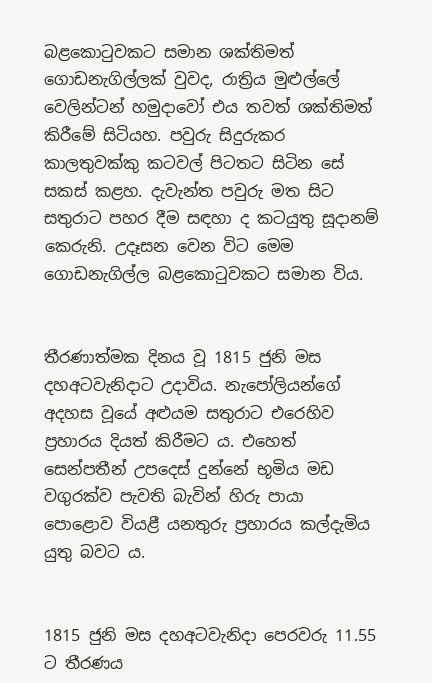බළකොටුවකට සමාන ශක්තිමත් ගොඩනැගිල්ලක් වුවද, රාත්‍රිය මුළුල්ලේ වෙලින්ටන් හමුදාවෝ එය තවත් ශක්තිමත් කිරීමේ සිටියහ. පවුරු සිදුරුකර කාලතුවක්කු කටවල් පිටතට සිටින සේ සකස් කළහ. දැවැන්ත පවුරු මත සිට සතුරාට පහර දීම සඳහා ද කටයුතු සූදානම් කෙරුනි. උදෑසන වෙන විට මෙම ගොඩනැගිල්ල බළකොටුවකට සමාන විය.


තීරණාත්මක දිනය වූ 1815 ජුනි මස දහඅටවැනිදාට උදාවිය. නැපෝලියන්ගේ අදහස වූයේ අළුයම සතුරාට එරෙහිව ප්‍රහාරය දියත් කිරීමට ය. එහෙත් සෙන්පතීන් උපදෙස් දුන්නේ භූමිය මඩ වගුරක්ව පැවති බැවින් හිරු පායා පොළොව වියළී යනතුරු ප්‍රහාරය කල්දැමිය යුතු බවට ය.


1815 ජුනි මස දහඅටවැනිදා පෙරවරු 11.55 ට තීරණය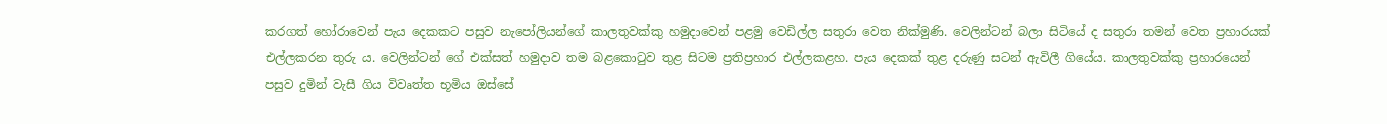කරගත් හෝරාවෙන් පැය දෙකකට පසුව නැපෝලියන්ගේ කාලතුවක්කු හමුදාවෙන් පළමු වෙඩිල්ල සතුරා වෙත නික්මුණි. වෙලින්ටන් බලා සිටියේ ද සතුරා තමන් වෙත ප්‍රහාරයක් එල්ලකරන තුරු ය. වෙලින්ටන් ගේ එක්සත් හමුදාව තම බළකොටුව තුළ සිටම ප්‍රතිප්‍රහාර එල්ලකළහ. පැය දෙකක් තුළ දරුණු සටන් ඇවිලී ගියේය. කාලතුවක්කු ප්‍රහාරයෙන් පසුව දුමින් වැසී ගිය විවෘත්ත භූමිය ඔස්සේ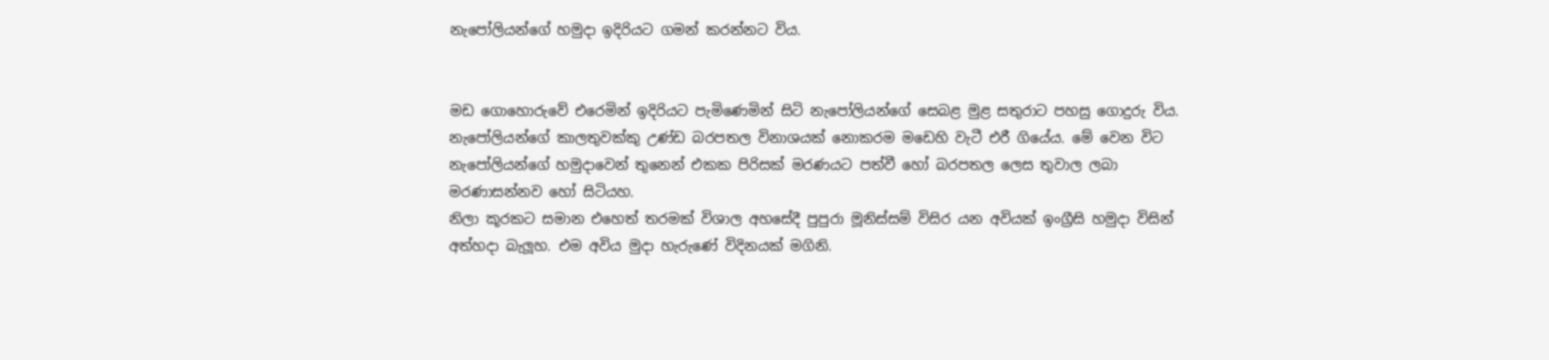නැපෝලියන්ගේ හමුදා ඉදිරියට ගමන් කරන්නට විය.


මඩ ගොහොරුවේ එරෙමින් ඉදිරියට පැමිණෙමින් සිටි නැපෝලියන්ගේ සෙබළ මුළ සතුරාට පහසු ගොදුරු විය. නැපෝලියන්ගේ කාලතුවක්කු උණ්ඩ බරපතල විනාශයක් නොකරම මඩෙහි වැටී එරී ගියේය. මේ වෙන විට නැපෝලියන්ගේ හමුදාවෙන් තුනෙන් එකක පිරිසක් මරණයට පත්වී හෝ බරපතල ලෙස තුවාල ලබා මරණාසන්නව හෝ සිටියහ.
නිලා කූරකට සමාන එහෙත් තරමක් විශාල අහසේදී පුපුරා මූනිස්සම් විසිර යන අවියක් ඉංග්‍රීසි හමුදා විසින් අත්හදා බැලූහ. එම අවිය මුදා හැරුණේ විදිනයක් මගිනි.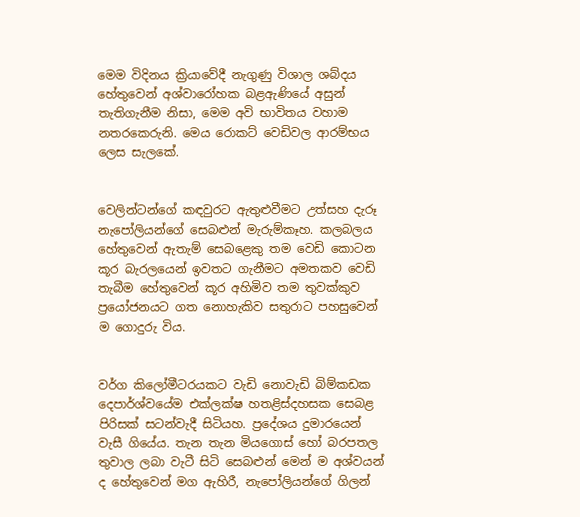මෙම විදිනය ක්‍රියාවේදී නැගුණු විශාල ශබ්දය හේතුවෙන් අශ්වාරෝහක බළඇණියේ අසුන් තැතිගැනීම නිසා, මෙම අවි භාවිතය වහාම නතරකෙරුනි. මෙය රොකට් වෙඩිවල ආරම්භය ලෙස සැලකේ.


වෙලින්ටන්ගේ කඳවුරට ඇතුළුවීමට උත්සහ දැරූ නැපෝලියන්ගේ සෙබළුන් මැරුම්කෑහ. කලබලය හේතුවෙන් ඇතැම් සෙබළෙකු තම වෙඩි කොටන කූර බැරලයෙන් ඉවතට ගැනීමට අමතකව වෙඩි තැබීම හේතුවෙන් කූර අහිමිව තම තුවක්කුව ප්‍රයෝජනයට ගත නොහැකිව සතුරාට පහසුවෙන් ම ගොදුරු විය.


වර්ග කිලෝමීටරයකට වැඩි නොවැඩි බිම්කඩක දෙපාර්ශ්වයේම එක්ලක්ෂ හතළිස්දහසක සෙබළ පිරිසක් සටන්වැදී සිටියහ. ප්‍රදේශය දුමාරයෙන් වැසී ගියේය. තැන තැන මියගොස් හෝ බරපතල තුවාල ලබා වැටී සිටි සෙබළුන් මෙන් ම අශ්වයන් ද හේතුවෙන් මග ඇහිරී, නැපෝලියන්ගේ ගිලන්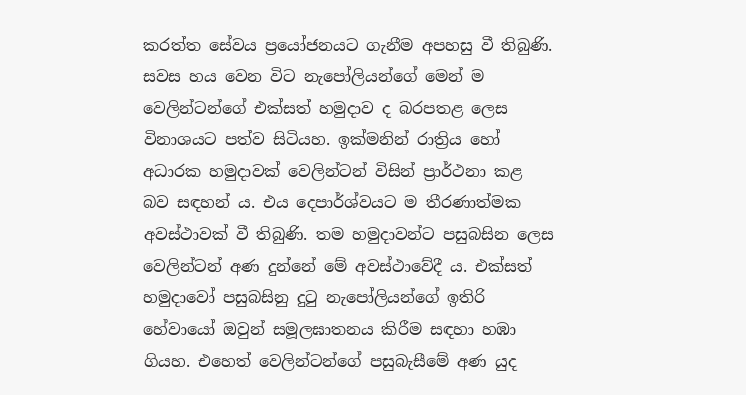කරත්ත සේවය ප්‍රයෝජනයට ගැනීම අපහසු වී තිබුණි.
සවස හය වෙන විට නැපෝලියන්ගේ මෙන් ම වෙලින්ටන්ගේ එක්සත් හමුදාව ද බරපතළ ලෙස විනාශයට පත්ව සිටියහ. ඉක්මනින් රාත්‍රිය හෝ අධාරක හමුදාවක් වෙලින්ටන් විසින් ප්‍රාර්ථනා කළ බව සඳහන් ය. එය දෙපාර්ශ්වයට ම තීරණාත්මක අවස්ථාවක් වී තිබුණි. තම හමුදාවන්ට පසුබසින ලෙස වෙලින්ටන් අණ දුන්නේ මේ අවස්ථාවේදී ය. එක්සත් හමුදාවෝ පසුබසිනු දුටු නැපෝලියන්ගේ ඉතිරි හේවායෝ ඔවුන් සමූලඝාතනය කිරීම සඳහා හඹා ගියහ. එහෙත් වෙලින්ටන්ගේ පසුබැසීමේ අණ යුද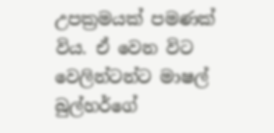උපක්‍රමයක් පමණක් විය. ඒ වෙන විට වෙලින්ටන්ට මාෂල් බුල්හර්ගේ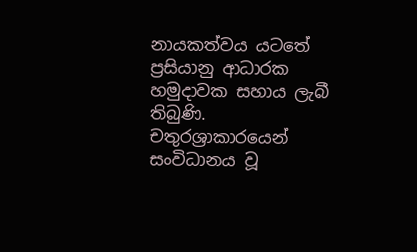නායකත්වය යටතේ ප්‍රසියානු ආධාරක හමුදාවක සහාය ලැබී තිබුණි. චතුරශ්‍රාකාරයෙන් සංවිධානය වූ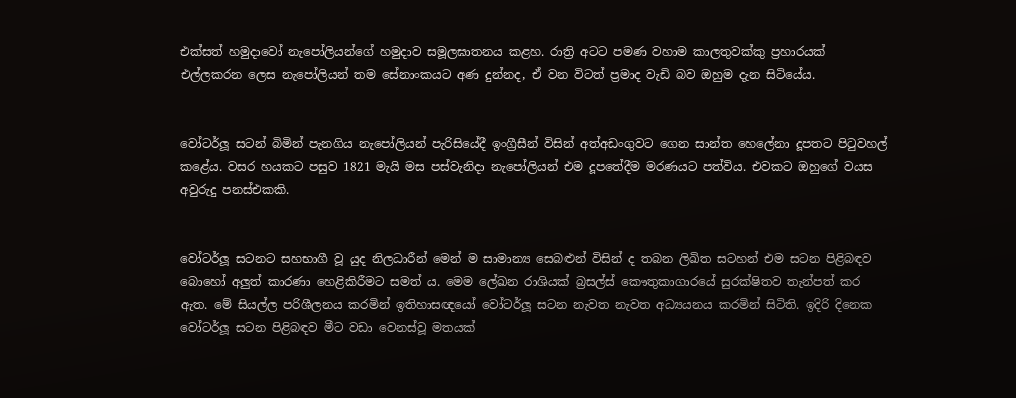එක්සත් හමුදාවෝ නැපෝලියන්ගේ හමුදාව සමූලඝාතනය කළහ. රාත්‍රි අටට පමණ වහාම කාලතුවක්කු ප්‍රහාරයක් එල්ලකරන ලෙස නැපෝලියන් තම සේනාංකයට අණ දුන්නද, ඒ වන විටත් ප්‍රමාද වැඩි බව ඔහුම දැන සිටියේය.


වෝටර්ලූ සටන් බිමින් පැනගිය නැපෝලියන් පැරිසියේදී ඉංග්‍රීසීන් විසින් අත්අඩංගුවට ගෙන සාන්ත හෙලේනා දූපතට පිටුවහල් කළේය. වසර හයකට පසුව 1821 මැයි මස පස්වැනිදා නැපෝලියන් එම දූපතේදීම මරණයට පත්විය. එවකට ඔහුගේ වයස අවුරුදු පනස්එකකි.


වෝටර්ලූ සටනට සහභාගී වූ යුද නිලධාරීන් මෙන් ම සාමාන්‍ය සෙබළුන් විසින් ද තබන ලිඛිත සටහන් එම සටන පිළිබඳව බොහෝ අලුත් කාරණා හෙළිකිරීමට සමත් ය. මෙම ලේඛන රාශියක් බ්‍රසල්ස් කෞතුකාගාරයේ සුරක්ෂිතව තැන්පත් කර ඇත. මේ සියල්ල පරිශීලනය කරමින් ඉතිහාසඥයෝ වෝටර්ලූ සටන නැවත නැවත අධ්‍යයනය කරමින් සිටිති. ඉදිරි දිනෙක වෝටර්ලූ සටන පිළිබඳව මීට වඩා වෙනස්වූ මතයක්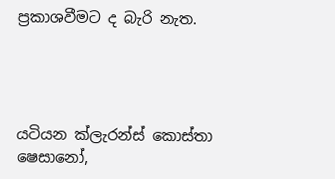ප්‍රකාශවීමට ද බැරි නැත.




යටියන ක්ලැරන්ස් කොස්තා
ෂෙසානෝ,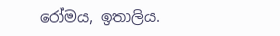රෝමය, ඉතාලිය.